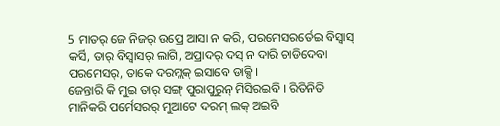5 ମାତର୍ ଜେ ନିଜର୍ ଉପ୍ରେ ଆସା ନ କରି, ପରମେସରର୍ତେଇ ବିସ୍ବାସ୍ କର୍ସି, ତାର୍ ବିସ୍ବାସର୍ ଲାଗି, ଅପ୍ରାଦର୍ ଦସ୍ ନ ଦାରି ଚାଡିଦେବା ପରମେସର୍, ତାକେ ଦରମ୍ଲକ୍ ଇସାବେ ଡାକ୍ସି ।
ଜେନ୍ତାରି କି ମୁଇ ତାର୍ ସଙ୍ଗ୍ ପୁରାପୁରୁନ୍ ମିସିରଇବି । ରିତିନିତି ମାନିକରି ପର୍ମେସରର୍ ମୁଆଟେ ଦରମ୍ ଲକ୍ ଅଇବି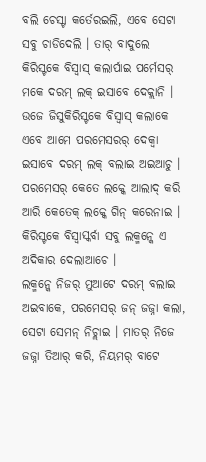ବଲି ଚେସ୍ଟା କର୍ତେରଇଲି, ଏବେ ସେଟା ସବୁ ଚାଡିଦେଲି । ତାର୍ ବାଦୁଲେ କିରିସ୍ଟକେ ବିସ୍ବାସ୍ କଲାର୍ପାଇ ପର୍ମେସର୍ ମକେ ଦରମ୍ ଲକ୍ ଇସାବେ ଦେକ୍ଲାନି ।
ଉଜେ ଜିସୁକିରିସ୍ଟକେ ବିସ୍ବାସ୍ କଲାକେ ଏବେ ଆମେ ପରମେସରର୍ ଦେକ୍ବା ଇସାବେ ଦରମ୍ ଲକ୍ ବଲାଇ ଅଇଆଚୁ । ପରମେସର୍ କେତେ ଲକ୍କେ ଆଲାଦ୍ କରି ଆରି କେତେକ୍ ଲକ୍କେ ଗିନ୍ କରେନାଇ । କିରିସ୍ଟକେ ବିସ୍ବାସ୍କର୍ବା ସବୁ ଲକ୍ମନ୍କେ ଏ ଅଦିକାର ଦେଲାଆଚେ ।
ଲକ୍ମନ୍କେ ନିଜର୍ ମୁଆଟେ ଦରମ୍ ବଲାଇ ଅଇବାକେ, ପରମେସର୍ ଜନ୍ ଜଜ୍ନା କଲା, ସେଟା ସେମନ୍ ନିଚ୍ଲାଇ । ମାତର୍ ନିଜେ ଜଜ୍ନା ତିଆର୍ କରି, ନିୟମର୍ ବାଟେ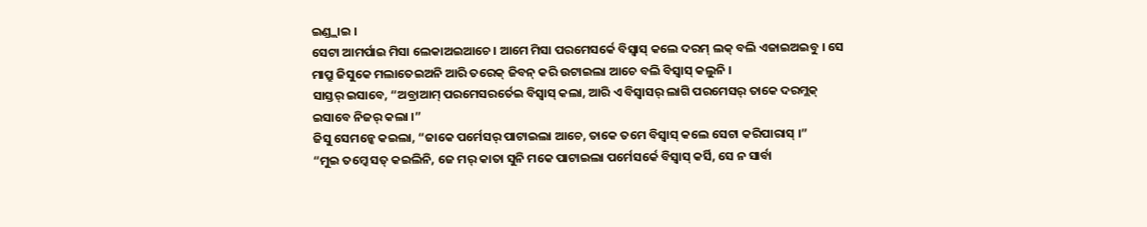ଇଣ୍ଡ୍ଲାଇ ।
ସେଟା ଆମର୍ପାଇ ମିସା ଲେକାଅଇଆଚେ । ଆମେ ମିସା ପରମେସର୍କେ ବିସ୍ବାସ୍ କଲେ ଦରମ୍ ଲକ୍ ବଲି ଏଜାଇଅଇବୁ । ସେ ମାପ୍ରୁ ଜିସୁକେ ମଲାତେଇଅନି ଆରି ତରେକ୍ ଜିବନ୍ କରି ଉଟାଇଲା ଆଚେ ବଲି ବିସ୍ବାସ୍ କଲୁନି ।
ସାସ୍ତର୍ ଇସାବେ, “ଅବ୍ରାଆମ୍ ପରମେସରର୍ତେଇ ବିସ୍ବାସ୍ କଲା, ଆରି ଏ ବିସ୍ବାସର୍ ଲାଗି ପରମେସର୍ ତାକେ ଦରମ୍ଲକ୍ ଇସାବେ ନିଜର୍ କଲା ।”
ଜିସୁ ସେମନ୍କେ କଇଲା, “ଜାକେ ପର୍ମେସର୍ ପାଟାଇଲା ଆଚେ, ତାକେ ତମେ ବିସ୍ବାସ୍ କଲେ ସେଟା କରିପାରାସ୍ ।”
“ମୁଇ ତମ୍କେ ସତ୍ କଇଲିନି, ଜେ ମର୍ କାତା ସୁନି ମକେ ପାଟାଇଲା ପର୍ମେସର୍କେ ବିସ୍ବାସ୍ କର୍ସି, ସେ ନ ସାର୍ବା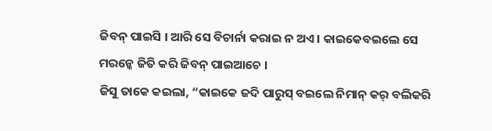ଜିବନ୍ ପାଇସି । ଆରି ସେ ବିଚାର୍ନା କରାଇ ନ ଅଏ । କାଇକେବଇଲେ ସେ ମରନ୍କେ ଜିତି କରି ଜିବନ୍ ପାଇଆଚେ ।
ଜିସୁ ତାକେ କଇଲା, “କାଇକେ ଜଦି ପାରୁସ୍ ବଇଲେ ନିମାନ୍ କର୍ ବଲିକରି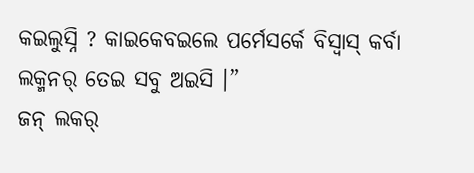କଇଲୁସ୍ନି ? କାଇକେବଇଲେ ପର୍ମେସର୍କେ ବିସ୍ବାସ୍ କର୍ବା ଲକ୍ମନର୍ ତେଇ ସବୁ ଅଇସି ।”
ଜନ୍ ଲକର୍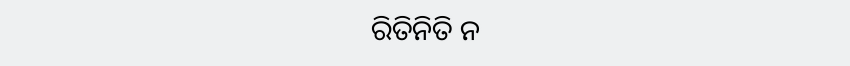ରିତିନିତି ନ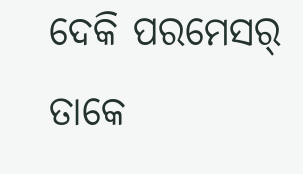ଦେକି ପରମେସର୍ ତାକେ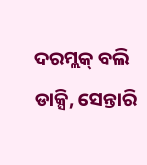ଦରମ୍ଲକ୍ ବଲି ଡାକ୍ସି, ସେନ୍ତାରି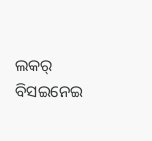ଲକର୍ ବିସଇନେଇ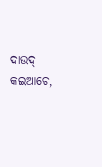ଦାଉଦ୍ କଇଆଚେ,